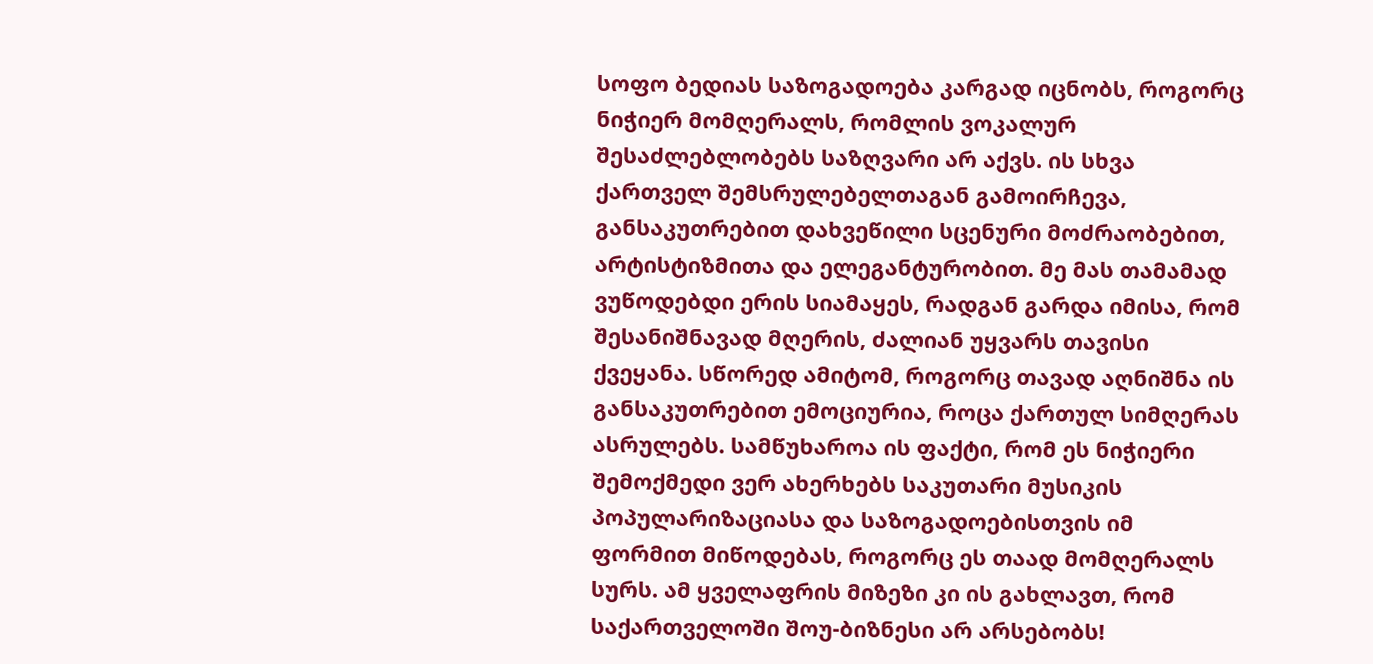სოფო ბედიას საზოგადოება კარგად იცნობს, როგორც ნიჭიერ მომღერალს, რომლის ვოკალურ შესაძლებლობებს საზღვარი არ აქვს. ის სხვა ქართველ შემსრულებელთაგან გამოირჩევა, განსაკუთრებით დახვეწილი სცენური მოძრაობებით, არტისტიზმითა და ელეგანტურობით. მე მას თამამად ვუწოდებდი ერის სიამაყეს, რადგან გარდა იმისა, რომ შესანიშნავად მღერის, ძალიან უყვარს თავისი ქვეყანა. სწორედ ამიტომ, როგორც თავად აღნიშნა ის განსაკუთრებით ემოციურია, როცა ქართულ სიმღერას ასრულებს. სამწუხაროა ის ფაქტი, რომ ეს ნიჭიერი შემოქმედი ვერ ახერხებს საკუთარი მუსიკის პოპულარიზაციასა და საზოგადოებისთვის იმ ფორმით მიწოდებას, როგორც ეს თაად მომღერალს სურს. ამ ყველაფრის მიზეზი კი ის გახლავთ, რომ საქართველოში შოუ-ბიზნესი არ არსებობს!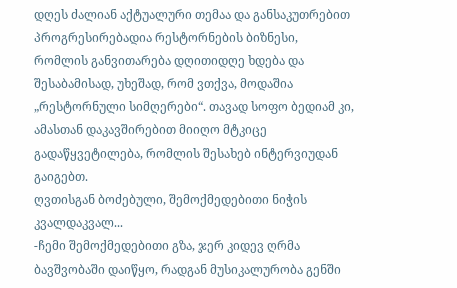დღეს ძალიან აქტუალური თემაა და განსაკუთრებით პროგრესირებადია რესტორნების ბიზნესი, რომლის განვითარება დღითიდღე ხდება და შესაბამისად, უხეშად, რომ ვთქვა, მოდაშია „რესტორნული სიმღერები“. თავად სოფო ბედიამ კი, ამასთან დაკავშირებით მიიღო მტკიცე გადაწყვეტილება, რომლის შესახებ ინტერვიუდან გაიგებთ.
ღვთისგან ბოძებული, შემოქმედებითი ნიჭის კვალდაკვალ...
-ჩემი შემოქმედებითი გზა, ჯერ კიდევ ღრმა ბავშვობაში დაიწყო, რადგან მუსიკალურობა გენში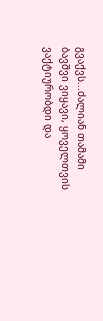გვაქვს...ძალიან თამამი ბავშვი ვიყავი, ყოველთვის ვაქტიურობდი და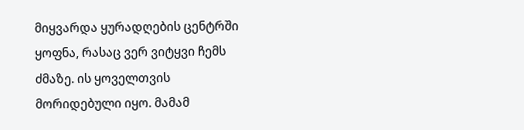მიყვარდა ყურადღების ცენტრში ყოფნა, რასაც ვერ ვიტყვი ჩემს ძმაზე. ის ყოველთვის მორიდებული იყო. მამამ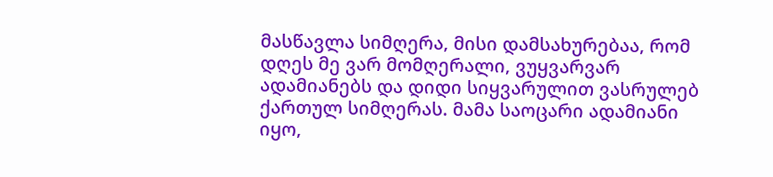მასწავლა სიმღერა, მისი დამსახურებაა, რომ დღეს მე ვარ მომღერალი, ვუყვარვარ ადამიანებს და დიდი სიყვარულით ვასრულებ ქართულ სიმღერას. მამა საოცარი ადამიანი იყო,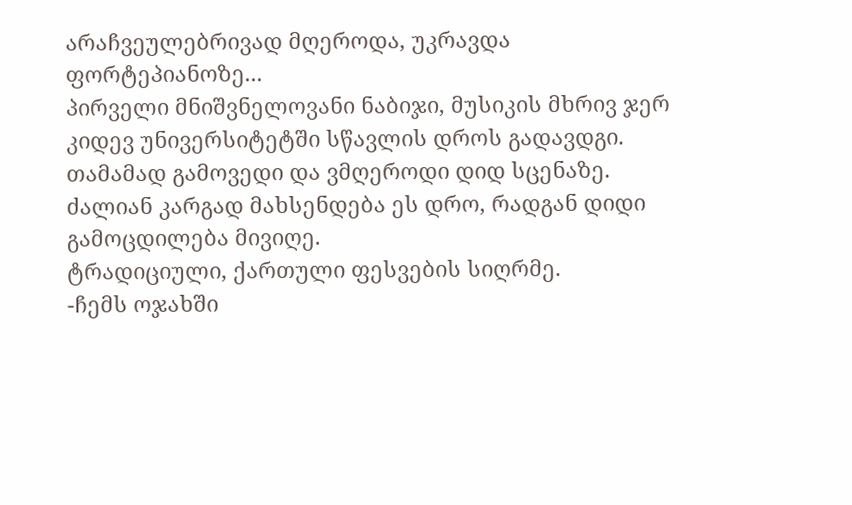არაჩვეულებრივად მღეროდა, უკრავდა ფორტეპიანოზე...
პირველი მნიშვნელოვანი ნაბიჯი, მუსიკის მხრივ ჯერ კიდევ უნივერსიტეტში სწავლის დროს გადავდგი. თამამად გამოვედი და ვმღეროდი დიდ სცენაზე. ძალიან კარგად მახსენდება ეს დრო, რადგან დიდი გამოცდილება მივიღე.
ტრადიციული, ქართული ფესვების სიღრმე.
-ჩემს ოჯახში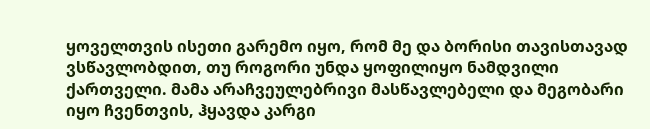ყოველთვის ისეთი გარემო იყო, რომ მე და ბორისი თავისთავად ვსწავლობდით, თუ როგორი უნდა ყოფილიყო ნამდვილი ქართველი. მამა არაჩვეულებრივი მასწავლებელი და მეგობარი იყო ჩვენთვის, ჰყავდა კარგი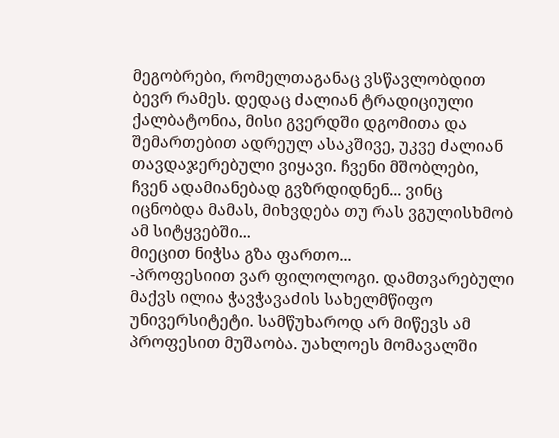მეგობრები, რომელთაგანაც ვსწავლობდით ბევრ რამეს. დედაც ძალიან ტრადიციული ქალბატონია, მისი გვერდში დგომითა და შემართებით ადრეულ ასაკშივე, უკვე ძალიან თავდაჯერებული ვიყავი. ჩვენი მშობლები, ჩვენ ადამიანებად გვზრდიდნენ... ვინც იცნობდა მამას, მიხვდება თუ რას ვგულისხმობ ამ სიტყვებში...
მიეცით ნიჭსა გზა ფართო...
-პროფესიით ვარ ფილოლოგი. დამთვარებული მაქვს ილია ჭავჭავაძის სახელმწიფო უნივერსიტეტი. სამწუხაროდ არ მიწევს ამ პროფესით მუშაობა. უახლოეს მომავალში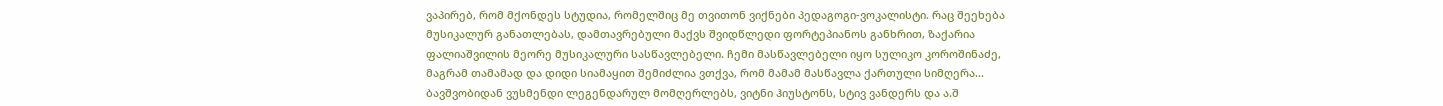ვაპირებ, რომ მქონდეს სტუდია, რომელშიც მე თვითონ ვიქნები პედაგოგი-ვოკალისტი. რაც შეეხება მუსიკალურ განათლებას, დამთავრებული მაქვს შვიდწლედი ფორტეპიანოს განხრით, ზაქარია ფალიაშვილის მეორე მუსიკალური სასწავლებელი. ჩემი მასწავლებელი იყო სულიკო კოროშინაძე, მაგრამ თამამად და დიდი სიამაყით შემიძლია ვთქვა, რომ მამამ მასწავლა ქართული სიმღერა...
ბავშვობიდან ვუსმენდი ლეგენდარულ მომღერლებს, ვიტნი ჰიუსტონს, სტივ ვანდერს და ა.შ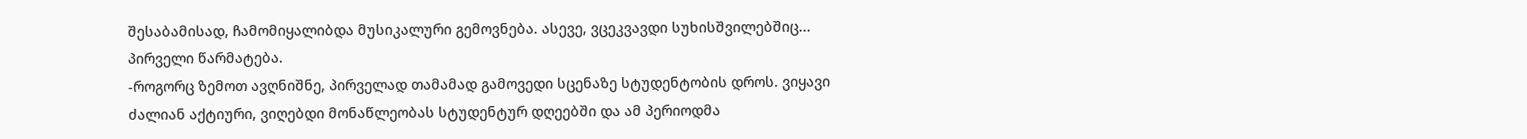შესაბამისად, ჩამომიყალიბდა მუსიკალური გემოვნება. ასევე, ვცეკვავდი სუხისშვილებშიც...
პირველი წარმატება.
-როგორც ზემოთ ავღნიშნე, პირველად თამამად გამოვედი სცენაზე სტუდენტობის დროს. ვიყავი ძალიან აქტიური, ვიღებდი მონაწლეობას სტუდენტურ დღეებში და ამ პერიოდმა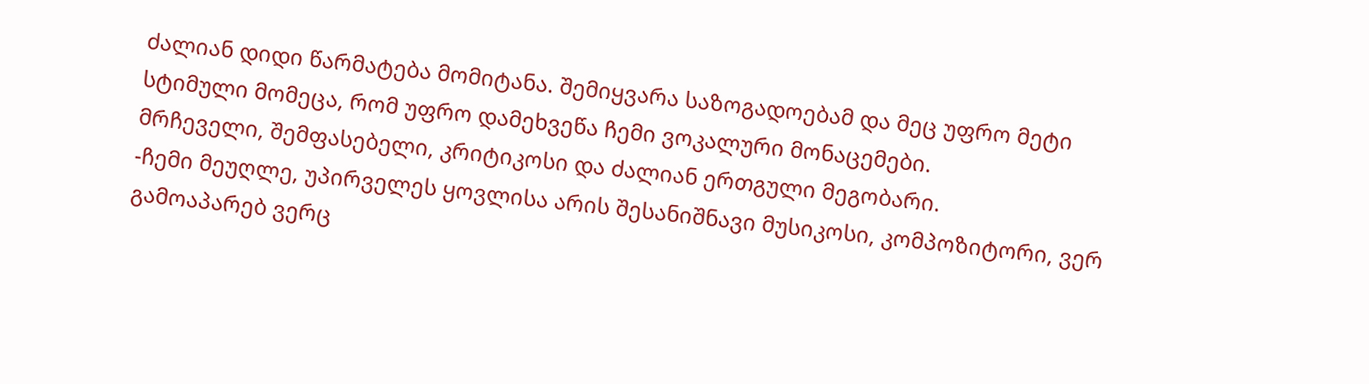ძალიან დიდი წარმატება მომიტანა. შემიყვარა საზოგადოებამ და მეც უფრო მეტი სტიმული მომეცა, რომ უფრო დამეხვეწა ჩემი ვოკალური მონაცემები.
მრჩეველი, შემფასებელი, კრიტიკოსი და ძალიან ერთგული მეგობარი.
-ჩემი მეუღლე, უპირველეს ყოვლისა არის შესანიშნავი მუსიკოსი, კომპოზიტორი, ვერ გამოაპარებ ვერც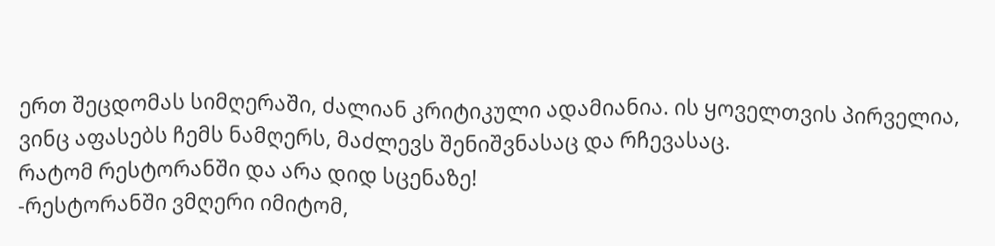ერთ შეცდომას სიმღერაში, ძალიან კრიტიკული ადამიანია. ის ყოველთვის პირველია, ვინც აფასებს ჩემს ნამღერს, მაძლევს შენიშვნასაც და რჩევასაც.
რატომ რესტორანში და არა დიდ სცენაზე!
-რესტორანში ვმღერი იმიტომ,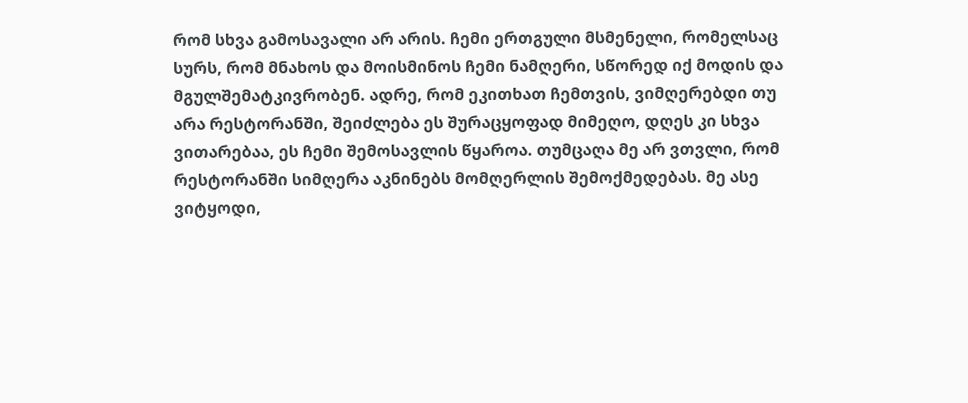რომ სხვა გამოსავალი არ არის. ჩემი ერთგული მსმენელი, რომელსაც სურს, რომ მნახოს და მოისმინოს ჩემი ნამღერი, სწორედ იქ მოდის და მგულშემატკივრობენ. ადრე, რომ ეკითხათ ჩემთვის, ვიმღერებდი თუ არა რესტორანში, შეიძლება ეს შურაცყოფად მიმეღო, დღეს კი სხვა ვითარებაა, ეს ჩემი შემოსავლის წყაროა. თუმცაღა მე არ ვთვლი, რომ რესტორანში სიმღერა აკნინებს მომღერლის შემოქმედებას. მე ასე ვიტყოდი,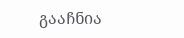გააჩნია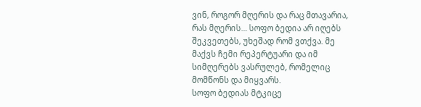ვინ, როგორ მღერის და რაც მთავარია, რას მღერის... სოფო ბედია არ იღებს შეკვეთებს, უხეშად რომ ვთქვა. მე მაქვს ჩემი რეპერტუარი და იმ სიმღერებს ვასრულებ, რომელიც მომწონს და მიყვარს.
სოფო ბედიას მტკიცე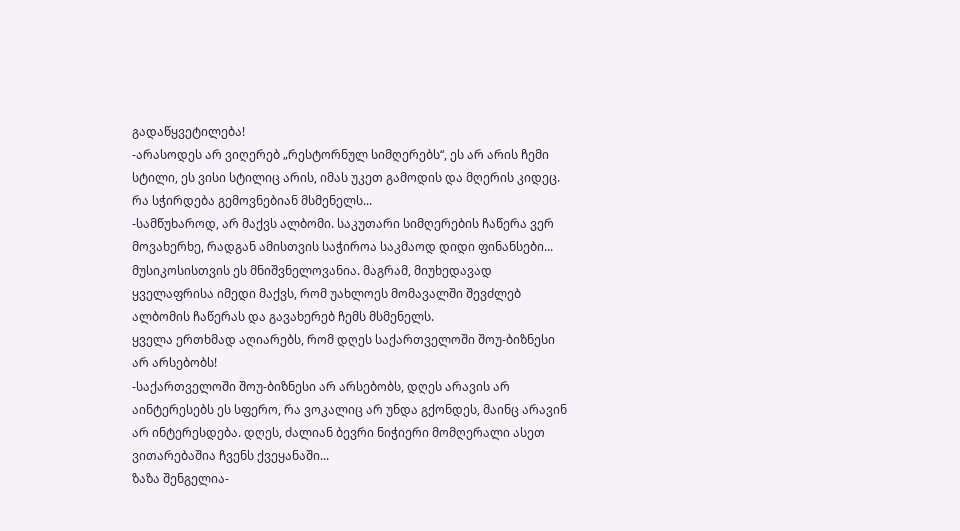გადაწყვეტილება!
-არასოდეს არ ვიღერებ „რესტორნულ სიმღერებს“, ეს არ არის ჩემი სტილი, ეს ვისი სტილიც არის, იმას უკეთ გამოდის და მღერის კიდეც.
რა სჭირდება გემოვნებიან მსმენელს...
-სამწუხაროდ, არ მაქვს ალბომი. საკუთარი სიმღერების ჩაწერა ვერ მოვახერხე, რადგან ამისთვის საჭიროა საკმაოდ დიდი ფინანსები... მუსიკოსისთვის ეს მნიშვნელოვანია. მაგრამ, მიუხედავად ყველაფრისა იმედი მაქვს, რომ უახლოეს მომავალში შევძლებ ალბომის ჩაწერას და გავახერებ ჩემს მსმენელს.
ყველა ერთხმად აღიარებს, რომ დღეს საქართველოში შოუ-ბიზნესი არ არსებობს!
-საქართველოში შოუ-ბიზნესი არ არსებობს, დღეს არავის არ აინტერესებს ეს სფერო, რა ვოკალიც არ უნდა გქონდეს, მაინც არავინ არ ინტერესდება. დღეს, ძალიან ბევრი ნიჭიერი მომღერალი ასეთ ვითარებაშია ჩვენს ქვეყანაში...
ზაზა შენგელია-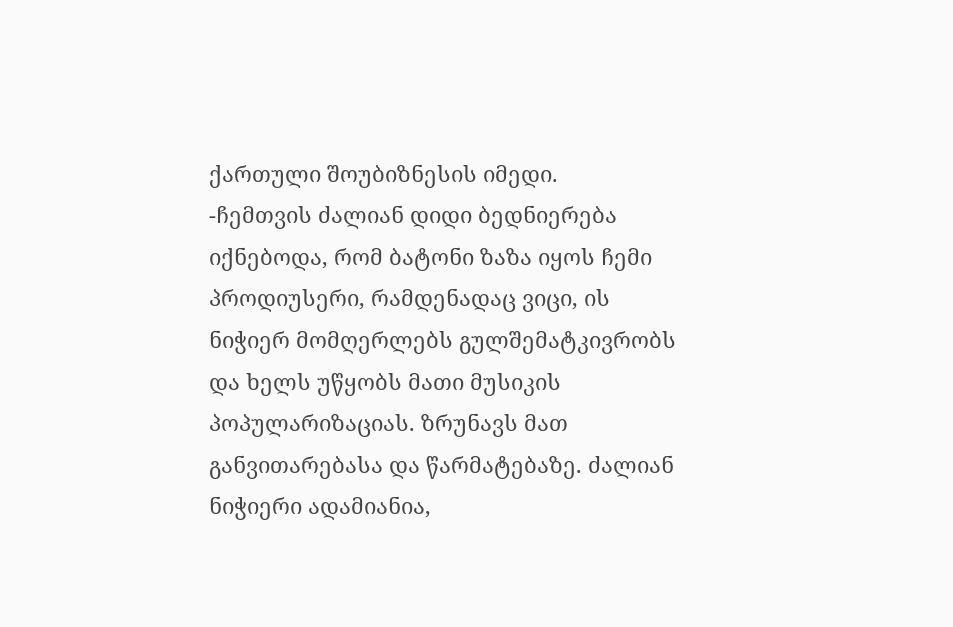ქართული შოუბიზნესის იმედი.
-ჩემთვის ძალიან დიდი ბედნიერება იქნებოდა, რომ ბატონი ზაზა იყოს ჩემი პროდიუსერი, რამდენადაც ვიცი, ის ნიჭიერ მომღერლებს გულშემატკივრობს და ხელს უწყობს მათი მუსიკის პოპულარიზაციას. ზრუნავს მათ განვითარებასა და წარმატებაზე. ძალიან ნიჭიერი ადამიანია,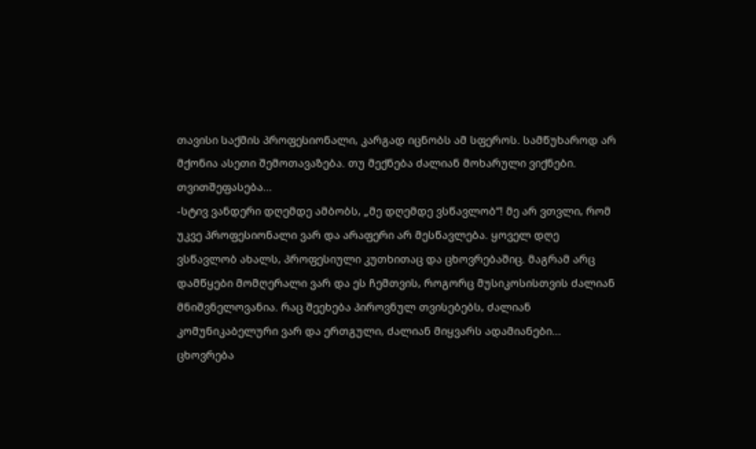თავისი საქმის პროფესიონალი, კარგად იცნობს ამ სფეროს. სამწუხაროდ არ მქონია ასეთი შემოთავაზება. თუ მექნება ძალიან მოხარული ვიქნები.
თვითშეფასება...
-სტივ ვანდერი დღემდე ამბობს, „მე დღემდე ვსწავლობ“! მე არ ვთვლი, რომ უკვე პროფესიონალი ვარ და არაფერი არ მესწავლება. ყოველ დღე ვსწავლობ ახალს, პროფესიული კუთხითაც და ცხოვრებაშიც. მაგრამ არც დამწყები მომღერალი ვარ და ეს ჩემთვის, როგორც მუსიკოსისთვის ძალიან მნიშვნელოვანია. რაც შეეხება პიროვნულ თვისებებს, ძალიან კომუნიკაბელური ვარ და ერთგული, ძალიან მიყვარს ადამიანები...
ცხოვრება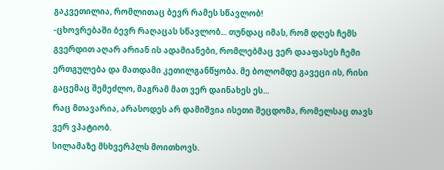გაკვეთილია, რომლითაც ბევრ რამეს სწავლობ!
-ცხოვრებაში ბევრ რაღაცას სწავლობ... თუნდაც იმას, რომ დღეს ჩემს გვერდით აღარ არიან ის ადამიანები, რომლებმაც ვერ დააფასეს ჩემი ერთგულება და მათდამი კეთილგანწყობა. მე ბოლომდე გავეცი ის, რისი გაცემაც შემეძლო, მაგრამ მათ ვერ დაინახეს ეს...
რაც მთავარია, არასოდეს არ დამიშვია ისეთი შეცდომა, რომელსაც თავს ვერ ვპატიობ.
სილამაზე მსხვერპლს მოითხოვს.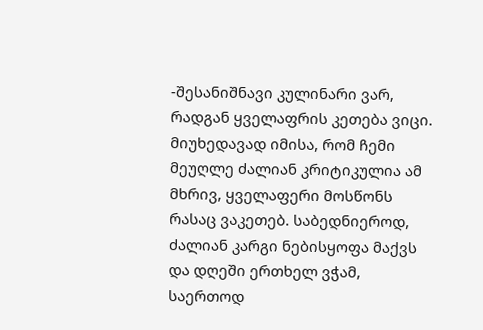-შესანიშნავი კულინარი ვარ, რადგან ყველაფრის კეთება ვიცი. მიუხედავად იმისა, რომ ჩემი მეუღლე ძალიან კრიტიკულია ამ მხრივ, ყველაფერი მოსწონს რასაც ვაკეთებ. საბედნიეროდ, ძალიან კარგი ნებისყოფა მაქვს და დღეში ერთხელ ვჭამ, საერთოდ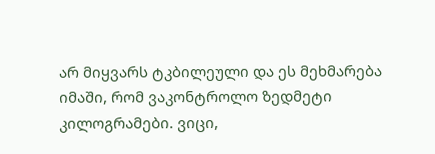არ მიყვარს ტკბილეული და ეს მეხმარება იმაში, რომ ვაკონტროლო ზედმეტი კილოგრამები. ვიცი,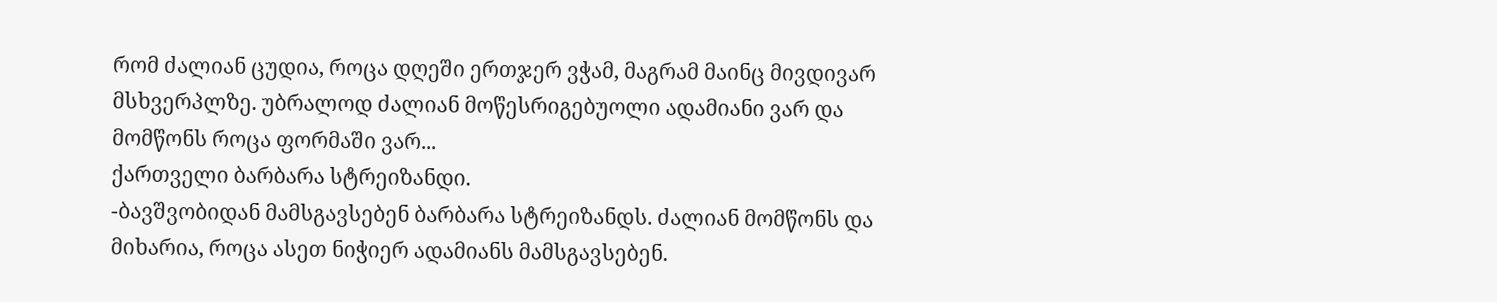რომ ძალიან ცუდია, როცა დღეში ერთჯერ ვჭამ, მაგრამ მაინც მივდივარ მსხვერპლზე. უბრალოდ ძალიან მოწესრიგებუოლი ადამიანი ვარ და მომწონს როცა ფორმაში ვარ...
ქართველი ბარბარა სტრეიზანდი.
-ბავშვობიდან მამსგავსებენ ბარბარა სტრეიზანდს. ძალიან მომწონს და მიხარია, როცა ასეთ ნიჭიერ ადამიანს მამსგავსებენ.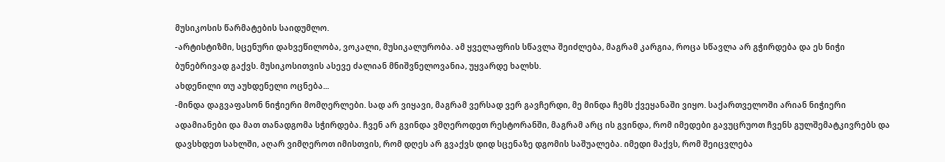მუსიკოსის წარმატების საიდუმლო.
-არტისტიზმი, სცენური დახვეწილობა, ვოკალი, მუსიკალურობა. ამ ყველაფრის სწავლა შეიძლება, მაგრამ კარგია, როცა სწავლა არ გჭირდება და ეს ნიჭი ბუნებრივად გაქვს. მუსიკოსითვის ასევე ძალიან მნიშვნელოვანია, უყვარდე ხალხს.
ახდენილი თუ აუხდენელი ოცნება...
-მინდა დაგვაფასონ ნიჭიერი მომღერლები. სად არ ვიყავი, მაგრამ ვერსად ვერ გავჩერდი, მე მინდა ჩემს ქვეყანაში ვიყო. საქართველოში არიან ნიჭიერი ადამიანები და მათ თანადგომა სჭირდება. ჩვენ არ გვინდა ვმღეროდეთ რესტორანში, მაგრამ არც ის გვინდა, რომ იმედები გავუცრუოთ ჩვენს გულშემატკივრებს და დავსხდეთ სახლში, აღარ ვიმღეროთ იმისთვის, რომ დღეს არ გვაქვს დიდ სცენაზე დგომის საშუალება. იმედი მაქვს, რომ შეიცვლება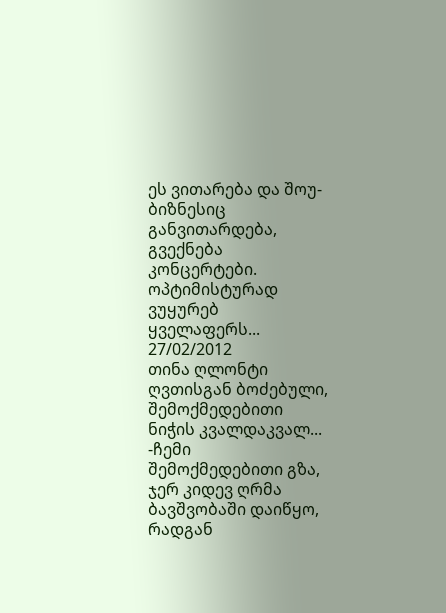ეს ვითარება და შოუ-ბიზნესიც განვითარდება, გვექნება კონცერტები. ოპტიმისტურად ვუყურებ ყველაფერს...
27/02/2012
თინა ღლონტი
ღვთისგან ბოძებული, შემოქმედებითი ნიჭის კვალდაკვალ...
-ჩემი შემოქმედებითი გზა, ჯერ კიდევ ღრმა ბავშვობაში დაიწყო, რადგან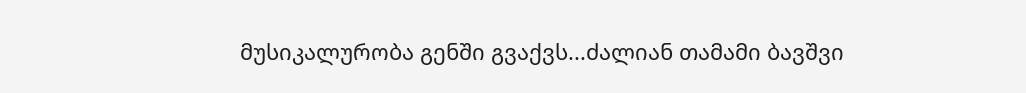მუსიკალურობა გენში გვაქვს...ძალიან თამამი ბავშვი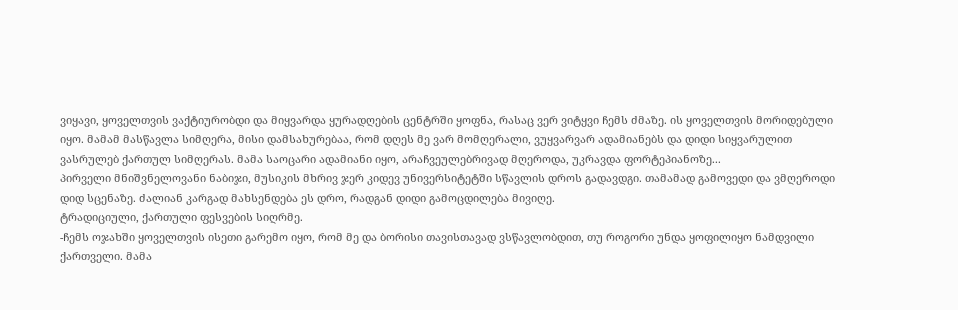ვიყავი, ყოველთვის ვაქტიურობდი და მიყვარდა ყურადღების ცენტრში ყოფნა, რასაც ვერ ვიტყვი ჩემს ძმაზე. ის ყოველთვის მორიდებული იყო. მამამ მასწავლა სიმღერა, მისი დამსახურებაა, რომ დღეს მე ვარ მომღერალი, ვუყვარვარ ადამიანებს და დიდი სიყვარულით ვასრულებ ქართულ სიმღერას. მამა საოცარი ადამიანი იყო, არაჩვეულებრივად მღეროდა, უკრავდა ფორტეპიანოზე...
პირველი მნიშვნელოვანი ნაბიჯი, მუსიკის მხრივ ჯერ კიდევ უნივერსიტეტში სწავლის დროს გადავდგი. თამამად გამოვედი და ვმღეროდი დიდ სცენაზე. ძალიან კარგად მახსენდება ეს დრო, რადგან დიდი გამოცდილება მივიღე.
ტრადიციული, ქართული ფესვების სიღრმე.
-ჩემს ოჯახში ყოველთვის ისეთი გარემო იყო, რომ მე და ბორისი თავისთავად ვსწავლობდით, თუ როგორი უნდა ყოფილიყო ნამდვილი ქართველი. მამა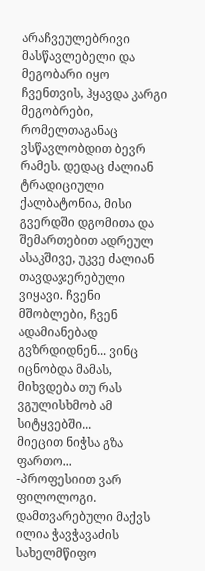არაჩვეულებრივი მასწავლებელი და მეგობარი იყო ჩვენთვის, ჰყავდა კარგი მეგობრები, რომელთაგანაც ვსწავლობდით ბევრ რამეს. დედაც ძალიან ტრადიციული ქალბატონია, მისი გვერდში დგომითა და შემართებით ადრეულ ასაკშივე, უკვე ძალიან თავდაჯერებული ვიყავი. ჩვენი მშობლები, ჩვენ ადამიანებად გვზრდიდნენ... ვინც იცნობდა მამას, მიხვდება თუ რას ვგულისხმობ ამ სიტყვებში...
მიეცით ნიჭსა გზა ფართო...
-პროფესიით ვარ ფილოლოგი. დამთვარებული მაქვს ილია ჭავჭავაძის სახელმწიფო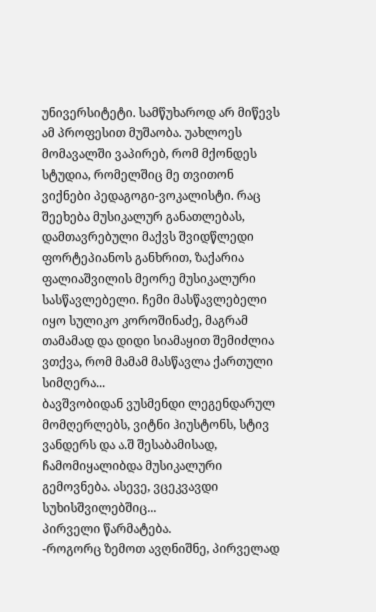უნივერსიტეტი. სამწუხაროდ არ მიწევს ამ პროფესით მუშაობა. უახლოეს მომავალში ვაპირებ, რომ მქონდეს სტუდია, რომელშიც მე თვითონ ვიქნები პედაგოგი-ვოკალისტი. რაც შეეხება მუსიკალურ განათლებას, დამთავრებული მაქვს შვიდწლედი ფორტეპიანოს განხრით, ზაქარია ფალიაშვილის მეორე მუსიკალური სასწავლებელი. ჩემი მასწავლებელი იყო სულიკო კოროშინაძე, მაგრამ თამამად და დიდი სიამაყით შემიძლია ვთქვა, რომ მამამ მასწავლა ქართული სიმღერა...
ბავშვობიდან ვუსმენდი ლეგენდარულ მომღერლებს, ვიტნი ჰიუსტონს, სტივ ვანდერს და ა.შ შესაბამისად, ჩამომიყალიბდა მუსიკალური გემოვნება. ასევე, ვცეკვავდი სუხისშვილებშიც...
პირველი წარმატება.
-როგორც ზემოთ ავღნიშნე, პირველად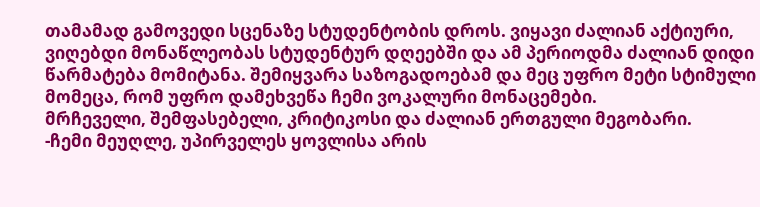თამამად გამოვედი სცენაზე სტუდენტობის დროს. ვიყავი ძალიან აქტიური, ვიღებდი მონაწლეობას სტუდენტურ დღეებში და ამ პერიოდმა ძალიან დიდი წარმატება მომიტანა. შემიყვარა საზოგადოებამ და მეც უფრო მეტი სტიმული მომეცა, რომ უფრო დამეხვეწა ჩემი ვოკალური მონაცემები.
მრჩეველი, შემფასებელი, კრიტიკოსი და ძალიან ერთგული მეგობარი.
-ჩემი მეუღლე, უპირველეს ყოვლისა არის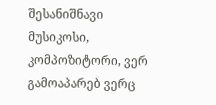შესანიშნავი მუსიკოსი, კომპოზიტორი, ვერ გამოაპარებ ვერც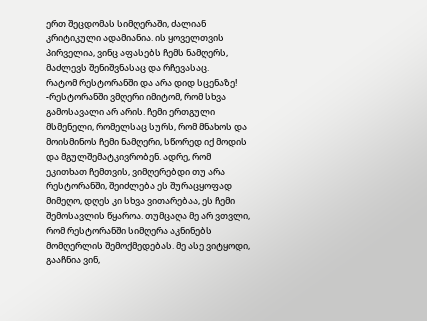ერთ შეცდომას სიმღერაში, ძალიან კრიტიკული ადამიანია. ის ყოველთვის პირველია, ვინც აფასებს ჩემს ნამღერს, მაძლევს შენიშვნასაც და რჩევასაც.
რატომ რესტორანში და არა დიდ სცენაზე!
-რესტორანში ვმღერი იმიტომ, რომ სხვა გამოსავალი არ არის. ჩემი ერთგული მსმენელი, რომელსაც სურს, რომ მნახოს და მოისმინოს ჩემი ნამღერი, სწორედ იქ მოდის და მგულშემატკივრობენ. ადრე, რომ ეკითხათ ჩემთვის, ვიმღერებდი თუ არა რესტორანში, შეიძლება ეს შურაცყოფად მიმეღო, დღეს კი სხვა ვითარებაა, ეს ჩემი შემოსავლის წყაროა. თუმცაღა მე არ ვთვლი, რომ რესტორანში სიმღერა აკნინებს მომღერლის შემოქმედებას. მე ასე ვიტყოდი, გააჩნია ვინ,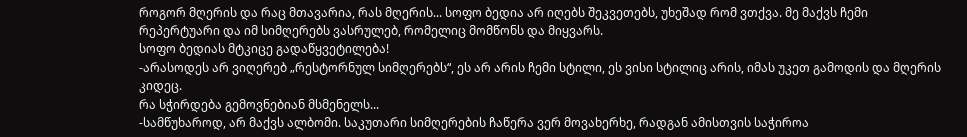როგორ მღერის და რაც მთავარია, რას მღერის... სოფო ბედია არ იღებს შეკვეთებს, უხეშად რომ ვთქვა. მე მაქვს ჩემი რეპერტუარი და იმ სიმღერებს ვასრულებ, რომელიც მომწონს და მიყვარს.
სოფო ბედიას მტკიცე გადაწყვეტილება!
-არასოდეს არ ვიღერებ „რესტორნულ სიმღერებს“, ეს არ არის ჩემი სტილი, ეს ვისი სტილიც არის, იმას უკეთ გამოდის და მღერის კიდეც.
რა სჭირდება გემოვნებიან მსმენელს...
-სამწუხაროდ, არ მაქვს ალბომი. საკუთარი სიმღერების ჩაწერა ვერ მოვახერხე, რადგან ამისთვის საჭიროა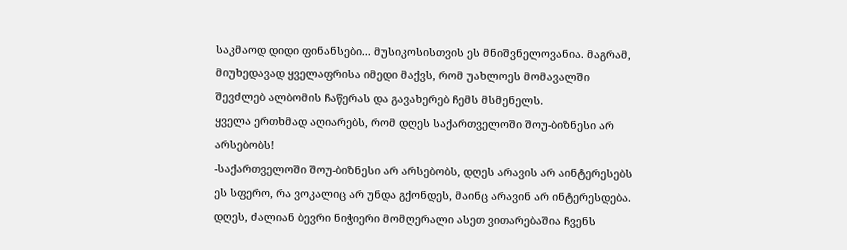საკმაოდ დიდი ფინანსები... მუსიკოსისთვის ეს მნიშვნელოვანია. მაგრამ, მიუხედავად ყველაფრისა იმედი მაქვს, რომ უახლოეს მომავალში შევძლებ ალბომის ჩაწერას და გავახერებ ჩემს მსმენელს.
ყველა ერთხმად აღიარებს, რომ დღეს საქართველოში შოუ-ბიზნესი არ არსებობს!
-საქართველოში შოუ-ბიზნესი არ არსებობს, დღეს არავის არ აინტერესებს ეს სფერო, რა ვოკალიც არ უნდა გქონდეს, მაინც არავინ არ ინტერესდება. დღეს, ძალიან ბევრი ნიჭიერი მომღერალი ასეთ ვითარებაშია ჩვენს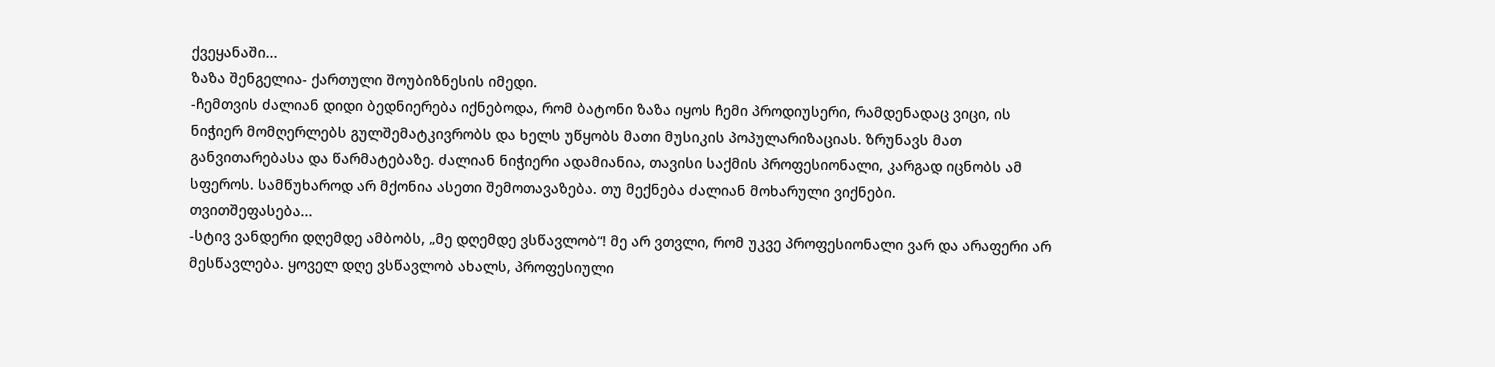ქვეყანაში...
ზაზა შენგელია- ქართული შოუბიზნესის იმედი.
-ჩემთვის ძალიან დიდი ბედნიერება იქნებოდა, რომ ბატონი ზაზა იყოს ჩემი პროდიუსერი, რამდენადაც ვიცი, ის ნიჭიერ მომღერლებს გულშემატკივრობს და ხელს უწყობს მათი მუსიკის პოპულარიზაციას. ზრუნავს მათ განვითარებასა და წარმატებაზე. ძალიან ნიჭიერი ადამიანია, თავისი საქმის პროფესიონალი, კარგად იცნობს ამ სფეროს. სამწუხაროდ არ მქონია ასეთი შემოთავაზება. თუ მექნება ძალიან მოხარული ვიქნები.
თვითშეფასება...
-სტივ ვანდერი დღემდე ამბობს, „მე დღემდე ვსწავლობ“! მე არ ვთვლი, რომ უკვე პროფესიონალი ვარ და არაფერი არ მესწავლება. ყოველ დღე ვსწავლობ ახალს, პროფესიული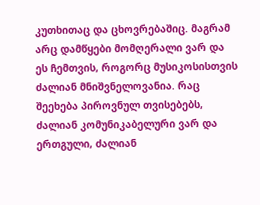კუთხითაც და ცხოვრებაშიც. მაგრამ არც დამწყები მომღერალი ვარ და ეს ჩემთვის, როგორც მუსიკოსისთვის ძალიან მნიშვნელოვანია. რაც შეეხება პიროვნულ თვისებებს, ძალიან კომუნიკაბელური ვარ და ერთგული, ძალიან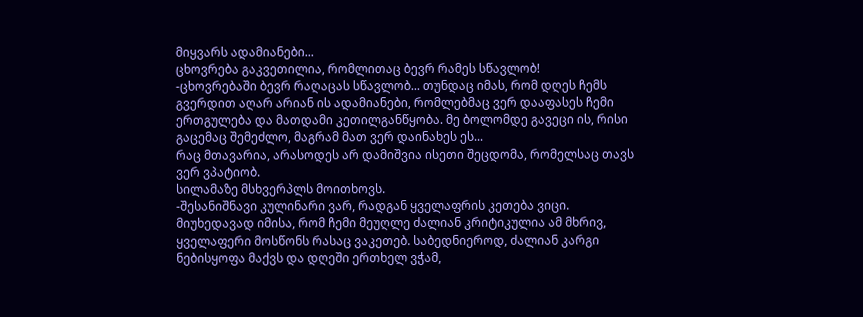მიყვარს ადამიანები...
ცხოვრება გაკვეთილია, რომლითაც ბევრ რამეს სწავლობ!
-ცხოვრებაში ბევრ რაღაცას სწავლობ... თუნდაც იმას, რომ დღეს ჩემს გვერდით აღარ არიან ის ადამიანები, რომლებმაც ვერ დააფასეს ჩემი ერთგულება და მათდამი კეთილგანწყობა. მე ბოლომდე გავეცი ის, რისი გაცემაც შემეძლო, მაგრამ მათ ვერ დაინახეს ეს...
რაც მთავარია, არასოდეს არ დამიშვია ისეთი შეცდომა, რომელსაც თავს ვერ ვპატიობ.
სილამაზე მსხვერპლს მოითხოვს.
-შესანიშნავი კულინარი ვარ, რადგან ყველაფრის კეთება ვიცი. მიუხედავად იმისა, რომ ჩემი მეუღლე ძალიან კრიტიკულია ამ მხრივ, ყველაფერი მოსწონს რასაც ვაკეთებ. საბედნიეროდ, ძალიან კარგი ნებისყოფა მაქვს და დღეში ერთხელ ვჭამ,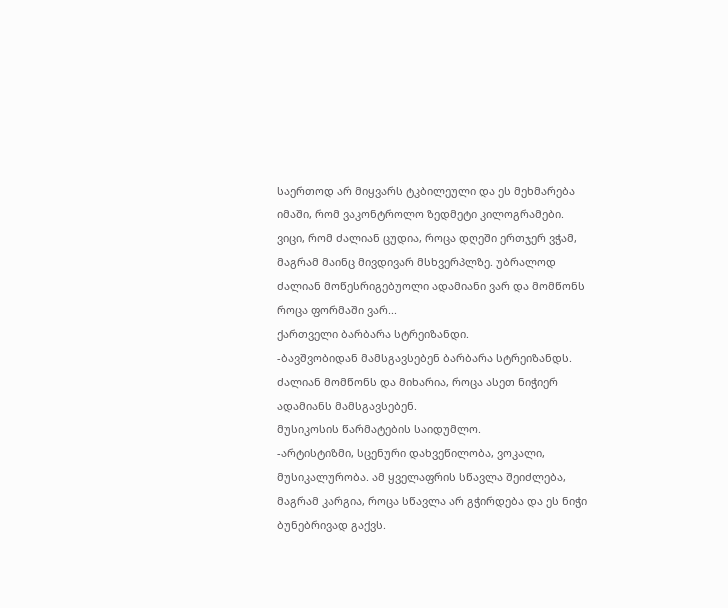საერთოდ არ მიყვარს ტკბილეული და ეს მეხმარება იმაში, რომ ვაკონტროლო ზედმეტი კილოგრამები. ვიცი, რომ ძალიან ცუდია, როცა დღეში ერთჯერ ვჭამ, მაგრამ მაინც მივდივარ მსხვერპლზე. უბრალოდ ძალიან მოწესრიგებუოლი ადამიანი ვარ და მომწონს როცა ფორმაში ვარ...
ქართველი ბარბარა სტრეიზანდი.
-ბავშვობიდან მამსგავსებენ ბარბარა სტრეიზანდს. ძალიან მომწონს და მიხარია, როცა ასეთ ნიჭიერ ადამიანს მამსგავსებენ.
მუსიკოსის წარმატების საიდუმლო.
-არტისტიზმი, სცენური დახვეწილობა, ვოკალი, მუსიკალურობა. ამ ყველაფრის სწავლა შეიძლება, მაგრამ კარგია, როცა სწავლა არ გჭირდება და ეს ნიჭი ბუნებრივად გაქვს.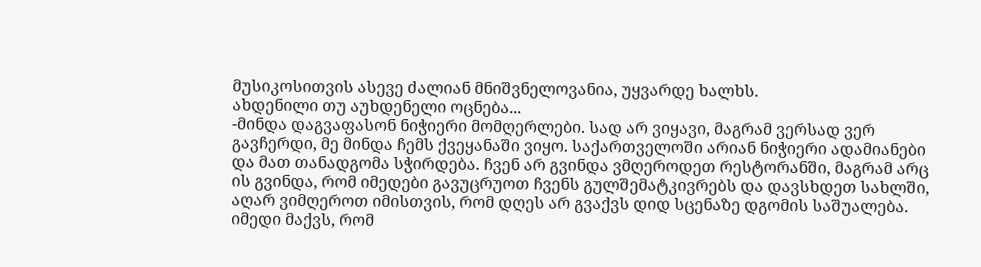მუსიკოსითვის ასევე ძალიან მნიშვნელოვანია, უყვარდე ხალხს.
ახდენილი თუ აუხდენელი ოცნება...
-მინდა დაგვაფასონ ნიჭიერი მომღერლები. სად არ ვიყავი, მაგრამ ვერსად ვერ გავჩერდი, მე მინდა ჩემს ქვეყანაში ვიყო. საქართველოში არიან ნიჭიერი ადამიანები და მათ თანადგომა სჭირდება. ჩვენ არ გვინდა ვმღეროდეთ რესტორანში, მაგრამ არც ის გვინდა, რომ იმედები გავუცრუოთ ჩვენს გულშემატკივრებს და დავსხდეთ სახლში, აღარ ვიმღეროთ იმისთვის, რომ დღეს არ გვაქვს დიდ სცენაზე დგომის საშუალება. იმედი მაქვს, რომ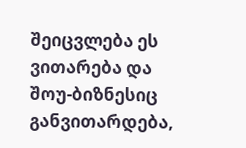შეიცვლება ეს ვითარება და შოუ-ბიზნესიც განვითარდება,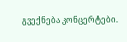გვექნება კონცერტები.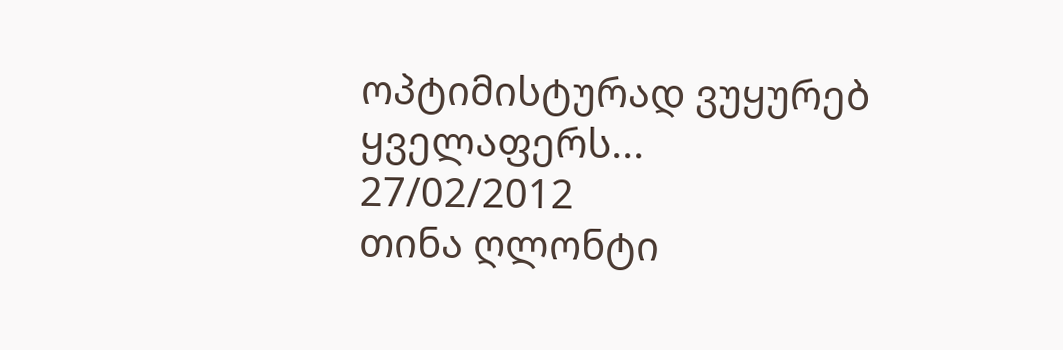ოპტიმისტურად ვუყურებ ყველაფერს...
27/02/2012
თინა ღლონტი